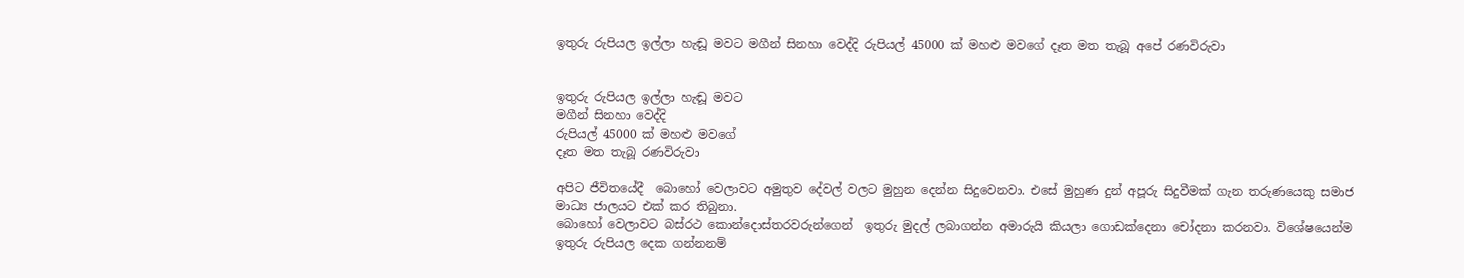ඉතුරු රුපියල ඉල්ලා හැඬූ මවට මගීන් සිනහා වෙද්දි රුපියල් 45000 ක් මහළු මවගේ දෑත මත තැබූ අපේ රණවිරුවා


ඉතුරු රුපියල ඉල්ලා හැඬූ මවට
මගීන් සිනහා වෙද්දි
රුපියල් 45000 ක් මහළු මවගේ
දෑත මත තැබූ රණවිරුවා

අපිට ජීවිතයේදී  බොහෝ වෙලාවට අමුතුව දේවල් වලට මුහුන දෙන්න සිදුවෙනවා. එසේ මුහුණ දුන් අපූරු සිදුවීමක් ගැන තරුණයෙකු සමාජ මාධ්‍ය ජාලයට එක් කර තිබුනා.
බොහෝ වෙලාවට බස්රථ කොන්දොස්තරවරුන්ගෙන්  ඉතුරු මුදල් ලබාගන්න අමාරුයි කියලා ගොඩක්දෙනා චෝදනා කරනවා. විශේෂයෙන්ම ඉතුරු රුපියල දෙක ගන්නනම්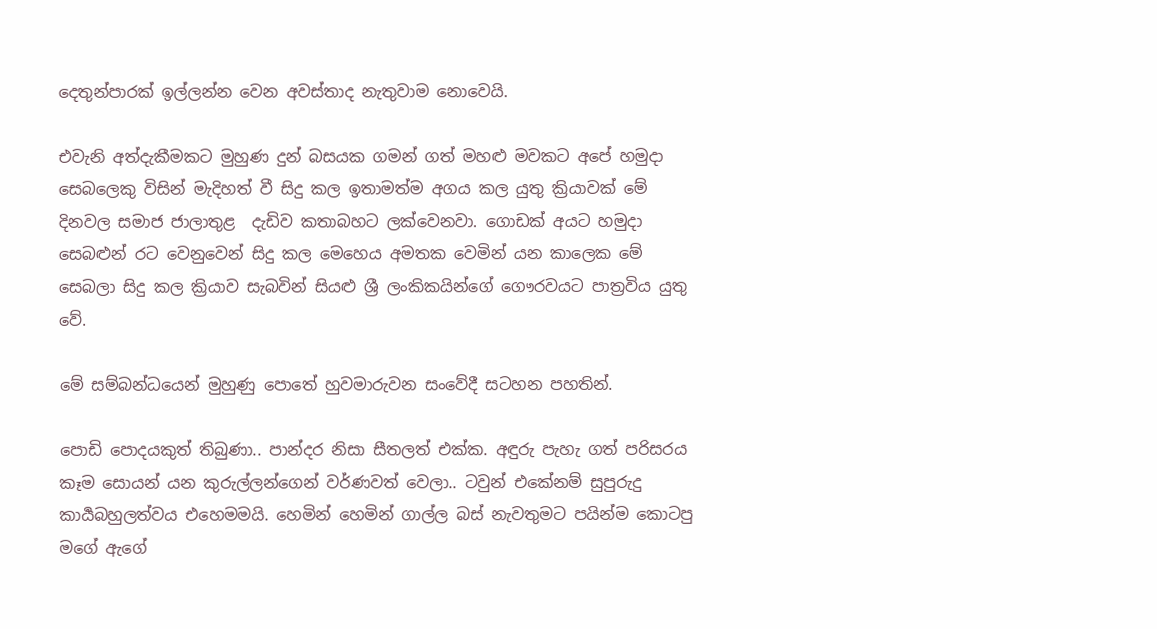දෙතුන්පාරක් ඉල්ලන්න වෙන අවස්තාද නැතුවාම නොවෙයි.

එවැනි අත්දැකීමකට මුහුණ දුන් බසයක ගමන් ගත් මහළු මවකට අපේ හමුදා සෙබලෙකු විසින් මැදිහත් වී සිදු කල ඉතාමත්ම අගය කල යුතු ක්‍රියාවක් මේ දිනවල සමාජ ජාලාතුළ  දැඩිව කතාබහට ලක්වෙනවා. ගොඩක් අයට හමුදා සෙබළුන් රට වෙනුවෙන් සිදු කල මෙහෙය අමතක වෙමින් යන කාලෙක මේ සෙබලා සිදු කල ක්‍රියාව සැබවින් සියළු ශ්‍රී ලංකිකයින්ගේ ගෞරවයට පාත්‍රවිය යුතු වේ.

මේ සම්බන්ධයෙන් මුහුණු පොතේ හුවමාරුවන සංවේදී සටහන පහතින්.

පොඩි පොදයකුත් තිබුණා.. පාන්දර නිසා සීතලත් එක්ක. අඳුරු පැහැ ගත් පරිසරය කෑම සොයන් යන කුරුල්ලන්ගෙන් වර්ණවත් වෙලා.. ටවුන් එකේනම් සුපුරුදු කාර්‍යබහුලත්වය එහෙමමයි. හෙමින් හෙමින් ගාල්ල බස් නැවතුමට පයින්ම කොටපු මගේ ඇගේ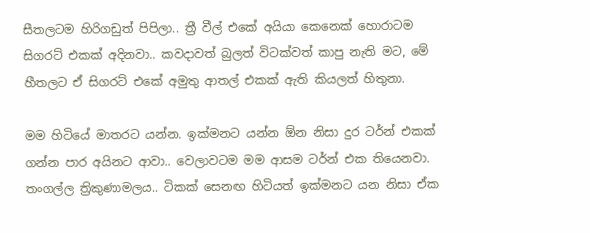සීතලටම හිරිගඩුත් පිපිලා.. ත්‍රී වීල් එකේ අයියා කෙනෙක් හොරාටම සිගරට් එකක් අදිනවා.. කවදාවත් බුලත් විටක්වත් කාපු නැති මට, මේ හීතලට ඒ සිගරට් එකේ අමුතු ආතල් එකක් ඇති කියලත් හිතුනා.

මම හිටියේ මාතරට යන්න. ඉක්මනට යන්න ඕන නිසා දුර ටර්න් එකක් ගන්න පාර අයිනට ආවා.. වෙලාවටම මම ආසම ටර්න් එක තියෙනවා. තංගල්ල ත්‍රිකුණාමලය.. ටිකක් සෙනඟ හිටියත් ඉක්මනට යන නිසා ඒක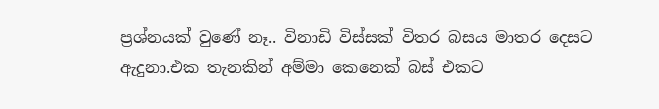ප්‍රශ්නයක් වුණේ නෑ.. විනාඩි විස්සක් විතර බසය මාතර දෙසට ඇදුනා.එක තැනකින් අම්මා කෙනෙක් බස් එකට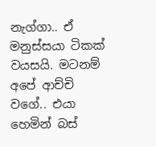නැග්ගා.. ඒ මනුස්සයා ටිකක් වයසයි. මටනම් අපේ ආච්චි වගේ.. එයා හෙමින් බස්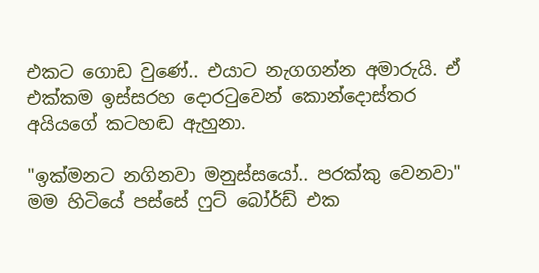එකට ගොඩ වුණේ.. එයාට නැගගන්න අමාරුයි. ඒ එක්කම ඉස්සරහ දොරටුවෙන් කොන්දොස්තර අයියගේ කටහඬ ඇහුනා.

"ඉක්මනට නගිනවා මනුස්සයෝ.. පරක්කු වෙනවා" මම හිටියේ පස්සේ ෆුට් බෝර්ඩ් එක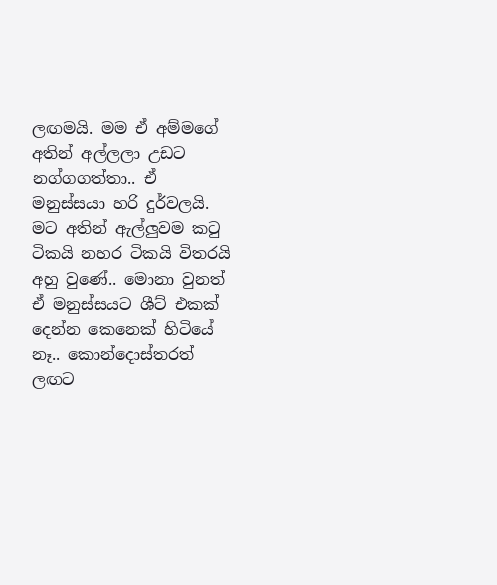ලඟමයි. මම ඒ අම්මගේ අතින් අල්ලලා උඩට නග්ගගත්තා.. ඒ මනුස්සයා හරි දුර්වලයි. මට අතින් ඇල්ලුවම කටු ටිකයි නහර ටිකයි විතරයි අහු වුණේ.. මොනා වුනත් ඒ මනුස්සයට ශීට් එකක් දෙන්න කෙනෙක් හිටියේ නෑ.. කොන්දොස්තරත් ලඟට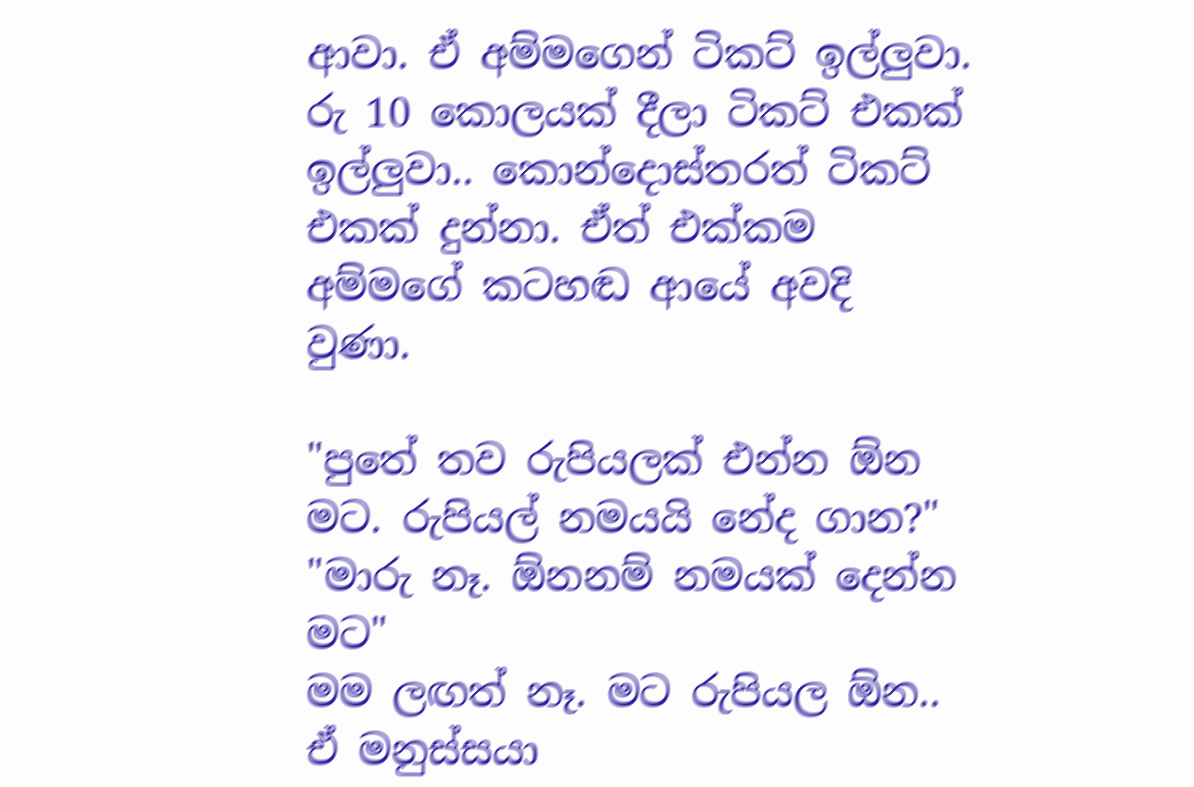ආවා. ඒ අම්මගෙන් ටිකට් ඉල්ලුවා. රු 10 කොලයක් දීලා ටිකට් එකක් ඉල්ලුවා.. කොන්දොස්තරත් ටිකට් එකක් දුන්නා. ඒත් එක්කම අම්මගේ කටහඬ ආයේ අවදි වුණා.

"පුතේ තව රුපියලක් එන්න ඕන මට. රුපියල් නමයයි නේද ගාන?"
"මාරු නෑ. ඕනනම් නමයක් දෙන්න මට"
මම ලඟත් නෑ. මට රුපියල ඕන.. ඒ මනුස්සයා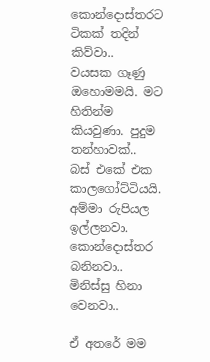කොන්දොස්තරට ටිකක් තදින් කිව්වා..
වයසක ගෑණු ඔහොමමයි. මට හිතින්ම කියවුණා. පුදුම තන්හාවක්..
බස් එකේ එක කාලගෝට්ටියයි.
අම්මා රුපියල ඉල්ලනවා. කොන්දොස්තර බනිනවා.. මිනිස්සු හිනා වෙනවා..

ඒ අතරේ මම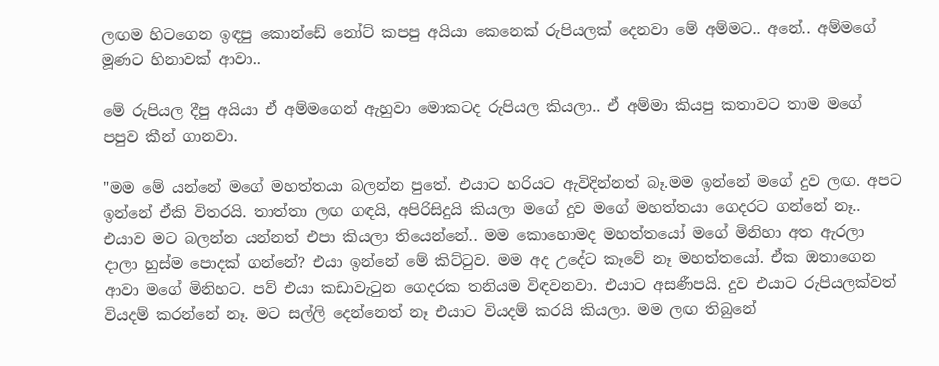ලඟම හිටගෙන ඉඳපු කොන්ඩේ නෝට් කපපු අයියා කෙනෙක් රුපියලක් දෙනවා මේ අම්මට.. අනේ.. අම්මගේ මූණට හිනාවක් ආවා..

මේ රුපියල දීපු අයියා ඒ අම්මගෙන් ඇහුවා මොකටද රුපියල කියලා.. ඒ අම්මා කියපු කතාවට තාම මගේ පපුව කීන් ගානවා.

"මම මේ යන්නේ මගේ මහත්තයා බලන්න පුතේ. එයාට හරියට ඇවිදින්නත් බෑ.මම ඉන්නේ මගේ දුව ලඟ. අපට ඉන්නේ ඒකි විතරයි. තාත්තා ලඟ ගඳයි, අපිරිසිදුයි කියලා මගේ දුව මගේ මහත්තයා ගෙදරට ගන්නේ නෑ.. එයාව මට බලන්න යන්නත් එපා කියලා තියෙන්නේ.. මම කොහොමද මහත්තයෝ මගේ මිනිහා අත ඇරලා දාලා හුස්ම පොදක් ගන්නේ? එයා ඉන්නේ මේ කිට්ටුව. මම අද උදේට කෑවේ නෑ මහත්තයෝ. ඒක ඔතාගෙන ආවා මගේ මිනිහට. පව් එයා කඩාවැටුන ගෙදරක තනියම විඳවනවා. එයාට අසණීපයි. දුව එයාට රුපියලක්වත් වියදම් කරන්නේ නෑ. මට සල්ලි දෙන්නෙත් නෑ එයාට වියදම් කරයි කියලා. මම ලඟ තිබුනේ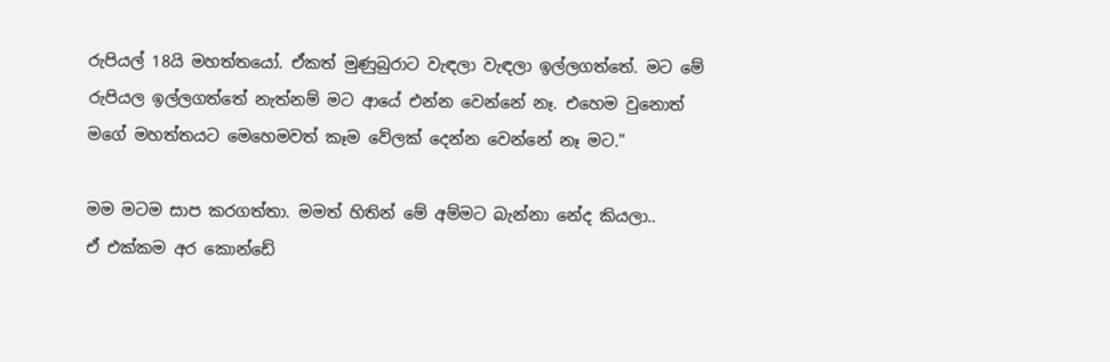රුපියල් 18යි මහත්තයෝ. ඒකත් මුණුබුරාට වැඳලා වැඳලා ඉල්ලගත්තේ. මට මේ රුපියල ඉල්ලගත්තේ නැත්නම් මට ආයේ එන්න වෙන්නේ නෑ. එහෙම වුනොත් මගේ මහත්තයට මෙහෙමවත් කෑම වේලක් දෙන්න වෙන්නේ නෑ මට."

මම මටම සාප කරගත්තා. මමත් හිතින් මේ අම්මට බැන්නා නේද කියලා..
ඒ එක්කම අර කොන්ඩේ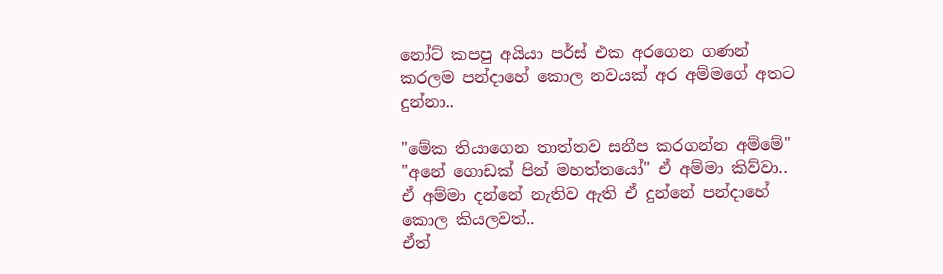නෝට් කපපු අයියා පර්ස් එක අරගෙන ගණන් කරලම පන්දාහේ කොල නවයක් අර අම්මගේ අතට දුන්නා..

"මේක තියාගෙන තාත්තව සනීප කරගන්න අම්මේ"
"අනේ ගොඩක් පින් මහත්තයෝ" ඒ අම්මා කිව්වා..
ඒ අම්මා දන්නේ නැතිව ඇති ඒ දුන්නේ පන්දාහේ කොල කියලවත්..
ඒත්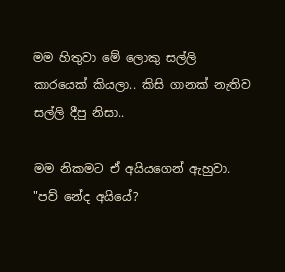මම හිතුවා මේ ලොකු සල්ලි කාරයෙක් කියලා.. කිසි ගානක් නැතිව සල්ලි දීපු නිසා..

මම නිකමට ඒ අයියගෙන් ඇහුවා.
"පව් නේද අයියේ?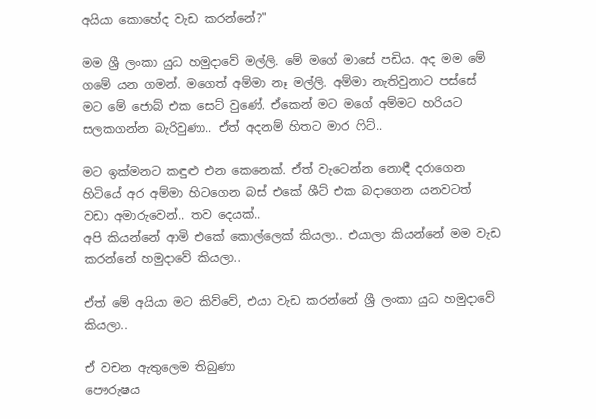අයියා කොහේද වැඩ කරන්නේ?"

මම ශ්‍රී ලංකා යුධ හමුදාවේ මල්ලි. මේ මගේ මාසේ පඩිය. අද මම මේ ගමේ යන ගමන්. මගෙත් අම්මා නෑ මල්ලි. අම්මා නැතිවුනාට පස්සේ මට මේ ජොබ් එක සෙට් වුණේ. ඒකෙන් මට මගේ අම්මට හරියට සලකගන්න බැරිවුණා.. ඒත් අදනම් හිතට මාර ෆිට්..

මට ඉක්මනට කඳුළු එන කෙනෙක්. ඒත් වැටෙන්න නොඳී දරාගෙන හිටියේ අර අම්මා හිටගෙන බස් එකේ ශීට් එක බදාගෙන යනවටත් වඩා අමාරුවෙන්.. තව දෙයක්..
අපි කියන්නේ ආමි එකේ කොල්ලෙක් කියලා.. එයාලා කියන්නේ මම වැඩ කරන්නේ හමුදාවේ කියලා..

ඒත් මේ අයියා මට කිව්වේ, එයා වැඩ කරන්නේ ශ්‍රී ලංකා යුධ හමුදාවේ කියලා..

ඒ වචන ඇතුලෙම තිබුණා
පෞරුෂය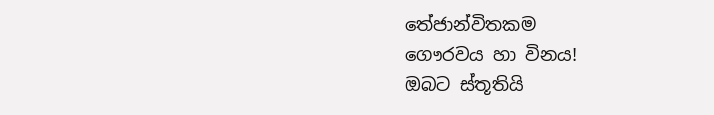තේජාන්විතකම
ගෞරවය හා විනය!
ඔබට ස්තූතියි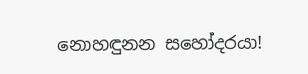නොහඳුනන සහෝදරයා!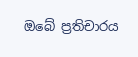ඔබේ ප්‍රතිචාරය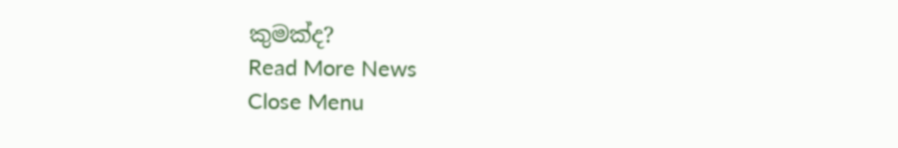කුමක්ද?
Read More News
Close Menu